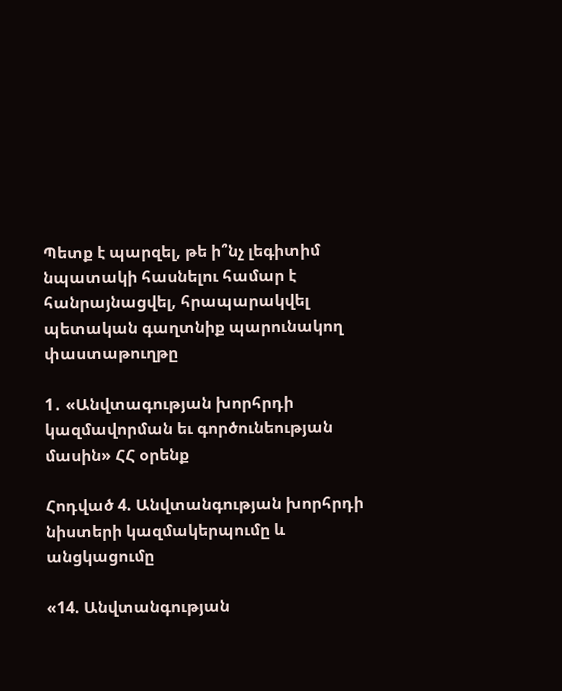Պետք է պարզել, թե ի՞նչ լեգիտիմ նպատակի հասնելու համար է հանրայնացվել, հրապարակվել պետական գաղտնիք պարունակող փաստաթուղթը

1․ «Անվտագության խորհրդի կազմավորման եւ գործունեության մասին» ՀՀ օրենք

Հոդված 4. Անվտանգության խորհրդի նիստերի կազմակերպումը և անցկացումը

«14. Անվտանգության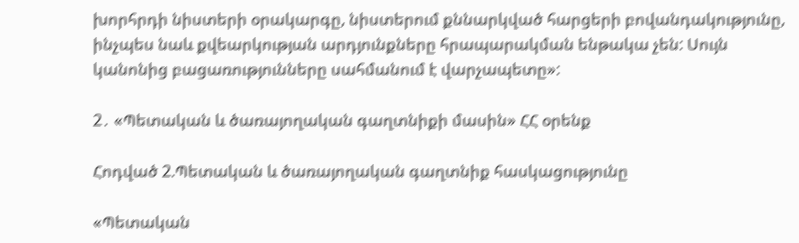խորհրդի նիստերի օրակարգը, նիստերում քննարկված հարցերի բովանդակությունը, ինչպես նաև քվեարկության արդյունքները հրապարակման ենթակա չեն: Սույն կանոնից բացառությունները սահմանում է վարչապետը»:

2․ «Պետական և ծառայողական գաղտնիքի մասին» ՀՀ օրենք

Հոդված 2.Պետական և ծառայողական գաղտնիք հասկացությունը

«Պետական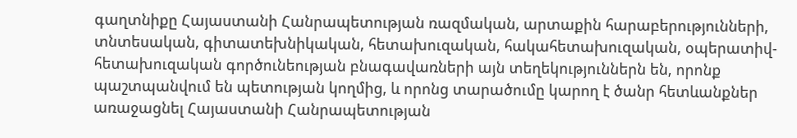գաղտնիքը Հայաստանի Հանրապետության ռազմական, արտաքին հարաբերությունների, տնտեսական, գիտատեխնիկական, հետախուզական, հակահետախուզական, օպերատիվ-հետախուզական գործունեության բնագավառների այն տեղեկություններն են, որոնք պաշտպանվում են պետության կողմից, և որոնց տարածումը կարող է ծանր հետևանքներ առաջացնել Հայաստանի Հանրապետության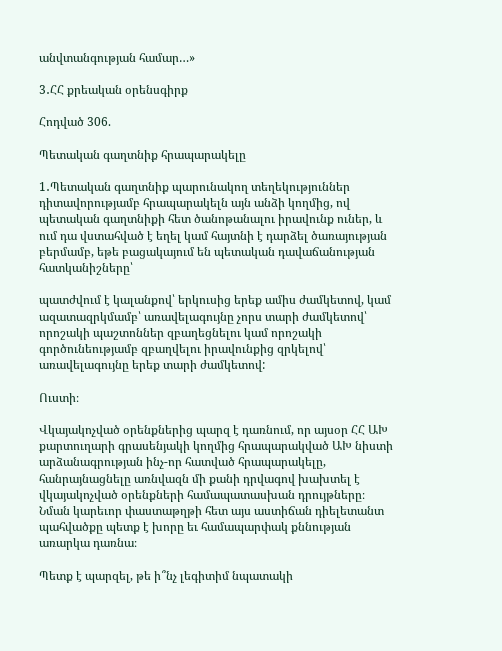անվտանգության համար…»

3․ՀՀ քրեական օրենսգիրք

Հոդված 306.

Պետական գաղտնիք հրապարակելը

1․Պետական գաղտնիք պարունակող տեղեկություններ դիտավորությամբ հրապարակելն այն անձի կողմից, ով պետական գաղտնիքի հետ ծանոթանալու իրավունք ուներ, և ում դա վստահված է եղել կամ հայտնի է դարձել ծառայության բերմամբ, եթե բացակայում են պետական դավաճանության հատկանիշները՝

պատժվում է կալանքով՝ երկուսից երեք ամիս ժամկետով, կամ ազատազրկմամբ՝ առավելագույնը չորս տարի ժամկետով՝ որոշակի պաշտոններ զբաղեցնելու կամ որոշակի գործունեությամբ զբաղվելու իրավունքից զրկելով՝ առավելագույնը երեք տարի ժամկետով:

Ուստի։

Վկայակոչված օրենքներից պարզ է դառնում, որ այսօր ՀՀ ԱԽ քարտուղարի գրասենյակի կողմից հրապարակված ԱԽ նիստի արձանագրության ինչ-որ հատված հրապարակելը, հանրայնացնելը առնվազն մի քանի դրվագով խախտել է վկայակոչված օրենքների համապատասխան դրույթները։ Նման կարեւոր փաստաթղթի հետ այս աստիճան դիելետանտ պահվածքը պետք է խորը եւ համապարփակ քննության առարկա դառնա։

Պետք է պարզել, թե ի՞նչ լեգիտիմ նպատակի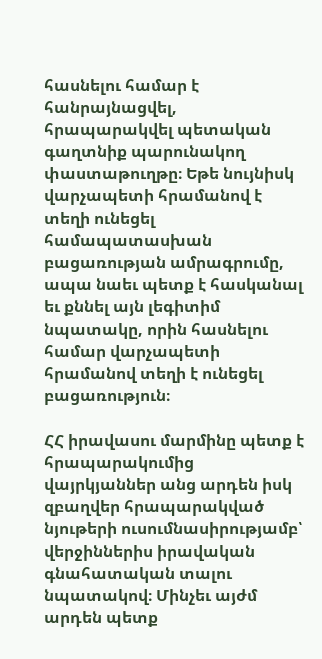հասնելու համար է հանրայնացվել, հրապարակվել պետական գաղտնիք պարունակող փաստաթուղթը։ Եթե նույնիսկ վարչապետի հրամանով է տեղի ունեցել համապատասխան բացառության ամրագրումը, ապա նաեւ պետք է հասկանալ եւ քննել այն լեգիտիմ նպատակը, որին հասնելու համար վարչապետի հրամանով տեղի է ունեցել բացառություն։

ՀՀ իրավասու մարմինը պետք է հրապարակումից վայրկյաններ անց արդեն իսկ զբաղվեր հրապարակված նյութերի ուսումնասիրությամբ՝ վերջիններիս իրավական գնահատական տալու նպատակով։ Մինչեւ այժմ արդեն պետք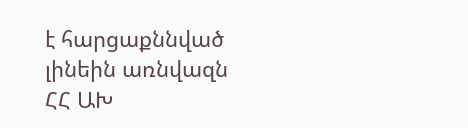է հարցաքննված լինեին առնվազն ՀՀ ԱԽ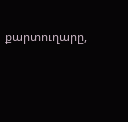քարտուղարը,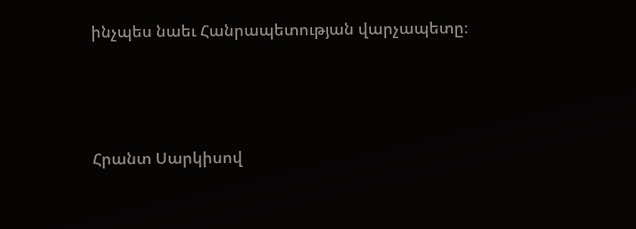ինչպես նաեւ Հանրապետության վարչապետը։



Հրանտ Սարկիսով